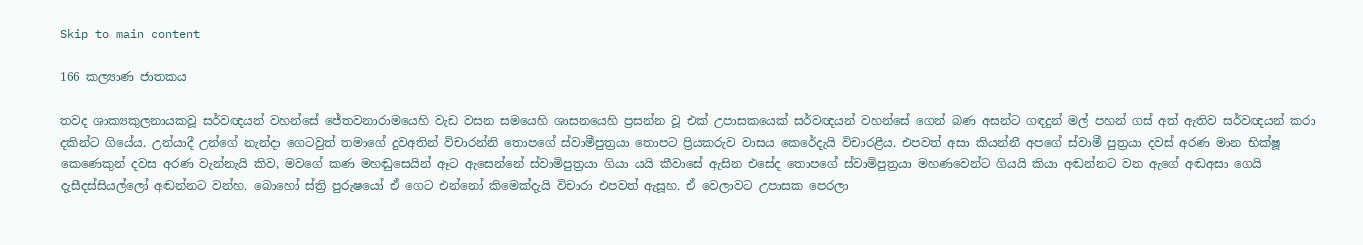Skip to main content

166 කල්‍යාණ ජාතකය

තවද ශාක්‍යකුලනායකවූ සර්වඥයන් වහන්සේ ජේතවනාරාමයෙහි වැඩ වසන සමයෙහි ශාසනයෙහි ප්‍රසන්න වූ එක් උපාසකයෙක් සර්වඥයන් වහන්සේ ගෙන් බණ අසන්ට ගඳදුන් මල් පහන් ගස් අත් ඇතිව සර්වඥයන් කරා දකින්ට ගියේය. උන්යාදී උන්ගේ නැන්දා ගෙටවුත් තමාගේ දුවඅතින් විචාරන්නි තොපගේ ස්වාමීපුත්‍රයා තොපට ප්‍රියකරුව වාසය කෙරේදැයි විචාරළීය. එපවත් අසා කියන්නී අපගේ ස්වාමී පුත්‍රයා දවස් අරණ මාන භික්ෂූ කෙණෙකුන් දවස අරණ වැන්නැයි කිව, මවගේ කණ මහඬුසෙයින් ඈට ඇසෙන්නේ ස්වාමිපුත්‍රයා ගියා යයි කීවාසේ ඇසින එසේද තොපගේ ස්වාමිපුත්‍රයා මහණවෙන්ට ගියයි කියා අඬන්නට වන ඇගේ අඬඅසා ගෙයි දැසීදස්සියල්ලෝ අඬන්නට වන්හ. බොහෝ ස්ත්‍රි පුරුෂයෝ ඒ ගෙට එන්නෝ කිමෙක්දැයි විචාරා එපවත් ඇසූහ. ඒ වෙලාවට උපාසක පෙරලා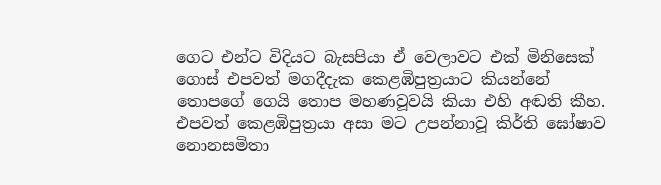ගෙට එන්ට විදියට බැසපියා ඒ වෙලාවට එක් මිනිසෙක් ගොස් එපවත් මගදීදැක කෙළඹිපුත්‍රයාට කියන්නේ තොපගේ ගෙයි තොප මහණවූවයි කියා එහි අඬති කීහ. එපවත් කෙළඹිපුත්‍රයා අසා මට උපන්නාවූ කිර්ති ඝෝෂාව නොනසමිතා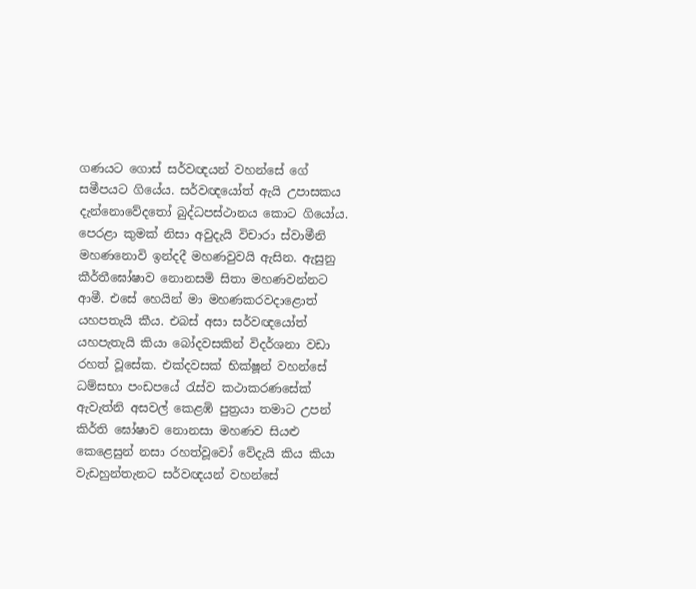ගණයට ගොස් සර්වඥයන් වහන්සේ ගේ සමීපයට ගියේය. සර්වඥයෝත් ඇයි උපාසකය දැන්නොවේදතෝ බුද්ධපස්ථානය කොට ගියෝය. පෙරළා කුමක් නිසා අවුදැයි විචාරා ස්වාමීනි මහණනොවි ඉන්දදී මහණවුවයි ඇසින. ඇසුනු කීර්තීඝෝෂාව නොනසමි සිතා මහණවන්නට ආමී. එසේ හෙයින් මා මහණකරවදාළොත් යහපතැයි කීය. එබස් අසා සර්වඥයෝත් යහපැතැයි කියා බෝදවසකින් විදර්ශනා වඩා රහත් වූසේක. එක්දවසක් භික්ෂූන් වහන්සේ ධම්සභා පංඩපයේ රැස්ව කථාකරණසේක් ඇවැත්නි අසවල් කෙළඹි පුත්‍රයා තමාට උපන් කිර්ති ඝෝෂාව නොනසා මහණව සියළු කෙළෙසුන් නසා රහත්වූවෝ වේදැයි කිය කියා වැඩහුන්තැනට සර්වඥයන් වහන්සේ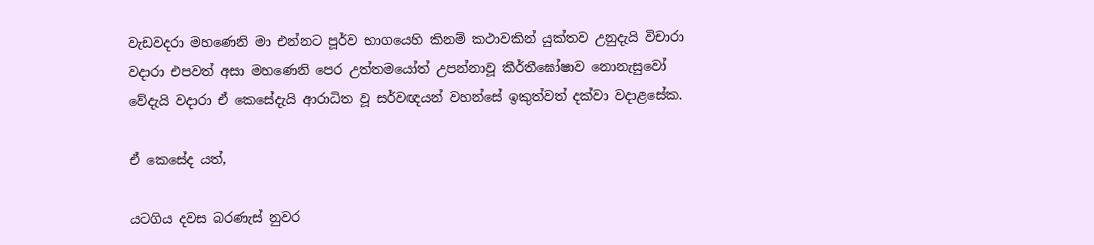වැඩවදරා මහණෙනි මා එන්නට පූර්ව භාගයෙහි කිනම් කථාවකින් යුක්තව උනුදැයි විචාරා වදාරා එපවත් අසා මහණෙනි පෙර උත්තමයෝත් උපන්නාවූ කීර්තීඝෝෂාව නොනැසුවෝ වේදැයි වදාරා ඒ කෙසේදැයි ආරාධිත වූ සර්වඥයන් වහන්සේ ඉකුත්වත් දක්වා වදාළසේක.

ඒ කෙසේද යත්,

යටගිය දවස බරණැස් නුවර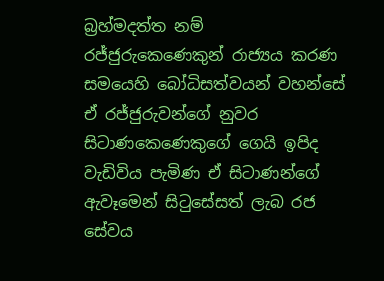බ්‍රහ්මදත්ත නම් රජ්ජුරුකෙණෙකුන් රාජ්‍යය කරණ සමයෙහි බෝධිසත්වයන් වහන්සේ ඒ රජ්ජුරුවන්ගේ නුවර සිටාණකෙණෙකුගේ ගෙයි ඉපිද වැඩිවිය පැමිණ ඒ සිටාණන්ගේ ඇවෑමෙන් සිටුසේසත් ලැබ රජ සේවය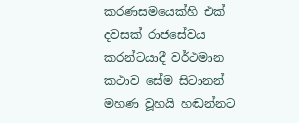කරණසමයෙක්හි එක් දවසක් රාජසේවය කරන්ටයාදී වර්ථමාන කථාව සේම සිටානන් මහණ වූහයි හඬන්නට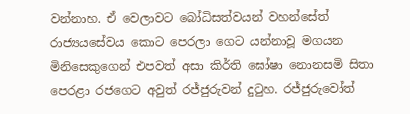වන්නාහ. ඒ වෙලාවට බෝධිසත්වයන් වහන්සේත් රාජ්‍යයසේවය කොට පෙරලා ගෙට යන්නාවූ මගයන මිනිසෙකුගෙන් එපවත් අසා කිර්ති ඝෝෂා නොනසමි සිතා පෙරළා රජගෙට අවුත් රජ්ජුරුවන් දුටුහ. රජ්ජුරුවෝත්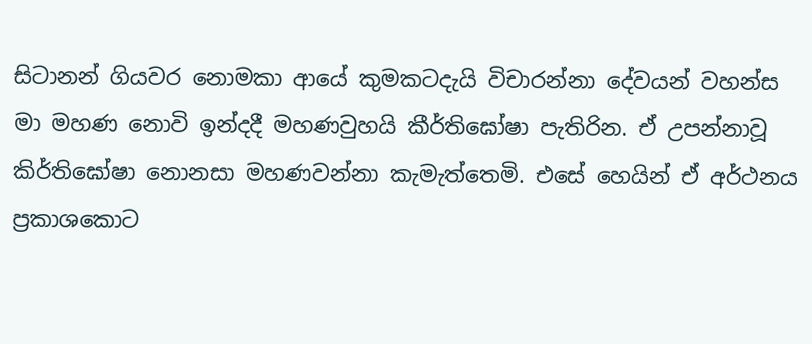සිටානන් ගියවර නොමකා ආයේ කුමකටදැයි විචාරන්නා දේවයන් වහන්ස මා මහණ නොවි ඉන්දදී මහණවුහයි කීර්තිඝෝෂා පැතිරින. ඒ උපන්නාවූ කිර්තිඝෝෂා නොනසා මහණවන්නා කැමැත්තෙමි. එසේ හෙයින් ඒ අර්ථනය ප්‍රකාශකොට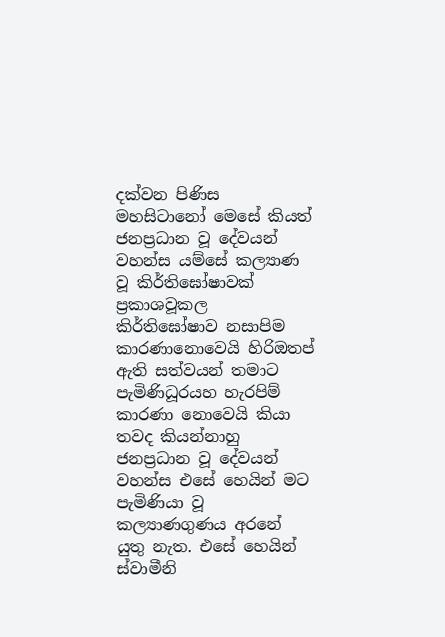දක්වන පිණිස මහසිටානෝ මෙසේ කියත් ජනප්‍රධාන වූ දේවයන් වහන්ස යම්සේ කල්‍යාණ වූ කිර්තිඝෝෂාවක් ප්‍රකාශවූකල කිර්තිඝෝෂාව නසාපිම කාරණානොවෙයි හිරිඔතප් ඇති සත්වයන් තමාට පැමිණිධූරයහ හැරපිම් කාරණා නොවෙයි කියා තවද කියන්නාහු ජනප්‍රධාන වූ දේවයන් වහන්ස එසේ හෙයින් මට පැමිණියා වූ කල්‍යාණගුණය අරනේ යුතු නැත. එසේ හෙයින් ස්වාමීනි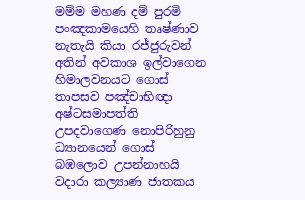මම්ම මහණ දම් පුරමි පංඤකාමයෙහි තෘෂ්ණාව නැතැයි කියා රජ්ජුරුවන් අතින් අවකාශ ඉල්වාගෙන හිමාලවනයට ගොස් තාපසව පඤ්චාභිඥා අෂ්ටසමාපත්ති උපදවාගෙණ නොපිරිහුනු ධ්‍යානයෙන් ගොස් බඹලොව උපන්නාහයි වදාරා කල්‍යාණ ජාතකය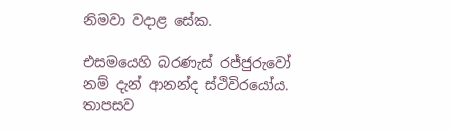නිමවා වදාළ සේක.

එසමයෙහි බරණැස් රජ්ජුරුවෝ නම් දැන් ආනන්ද ස්ථිවිරයෝය. තාපසව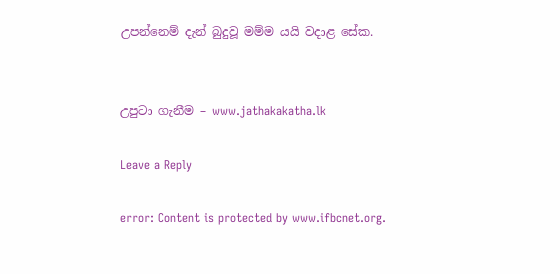උපන්නෙම් දැන් බුදුවූ මම්ම යයි වදාළ සේක.


උපුටා ගැනීම – www.jathakakatha.lk

Leave a Reply

error: Content is protected by www.ifbcnet.org.